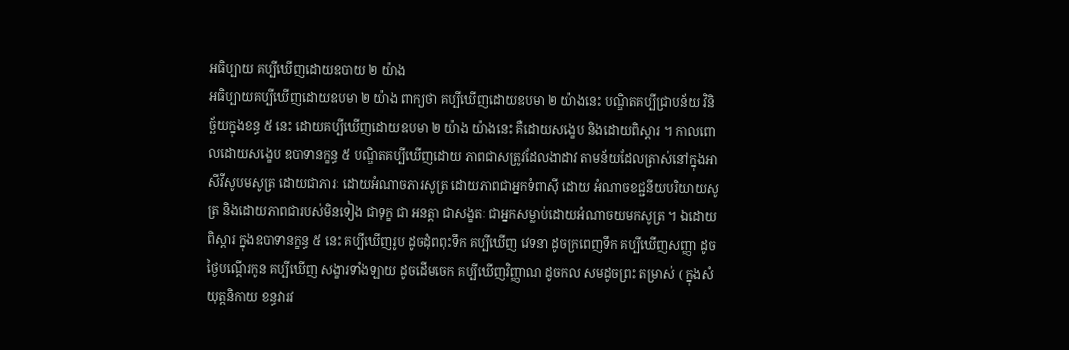អធិប្បាយ គប្បីឃើញដោយឧបាយ ២ យ៉ាង
អធិប្បាយគប្បីឃើញដោយឧបមា ២ យ៉ាង ពាក្យថា គប្បីឃើញដោយឧបមា ២ យ៉ាងនេះ បណ្ឌិតគប្បីជ្រាបន័យ វិនិច្ឆ័យក្នុងខន្ធ ៥ នេះ ដោយគប្បីឃើញដោយឧបមា ២ យ៉ាង យ៉ាងនេះ គឺដោយសង្ខេប និងដោយពិស្តារ ។ កាលពោលដោយសង្ខេប ឧបាទានក្ខន្ធ ៥ បណ្ឌិតគប្បីឃើញដោយ ភាពជាសត្រូវដែលងាដាវ តាមន័យដែលត្រាស់នៅក្នុងអាសីវីសូបមសូត្រ ដោយជាភារៈ ដោយអំណាចភារសូត្រ ដោយភាពជាអ្នកទំពាស៊ី ដោយ អំណាចខជ្ជនីយបរិយាយសូត្រ និងដោយភាពជារបស់មិនទៀង ជាទុក្ខ ជា អនត្តា ជាសង្ខតៈ ជាអ្នកសម្លាប់ដោយអំណាចយមកសូត្រ ។ ឯដោយ ពិស្តារ ក្នុងឧបាទានក្ខន្ធ ៥ នេះ គប្បីឃើញរូប ដូចដុំពពុះទឹក គប្បីឃើញ វេទនា ដូចក្រពេញទឹក គប្បីឃើញសញ្ញា ដូចថ្ងៃបណ្តើរកូន គប្បីឃើញ សង្ខារទាំងឡាយ ដូចដើមចេក គប្បីឃើញវិញ្ញាណ ដូចកល សមដូចព្រះ តម្រាស់ ( ក្នុងសំយុត្តនិកាយ ខន្ធវារវ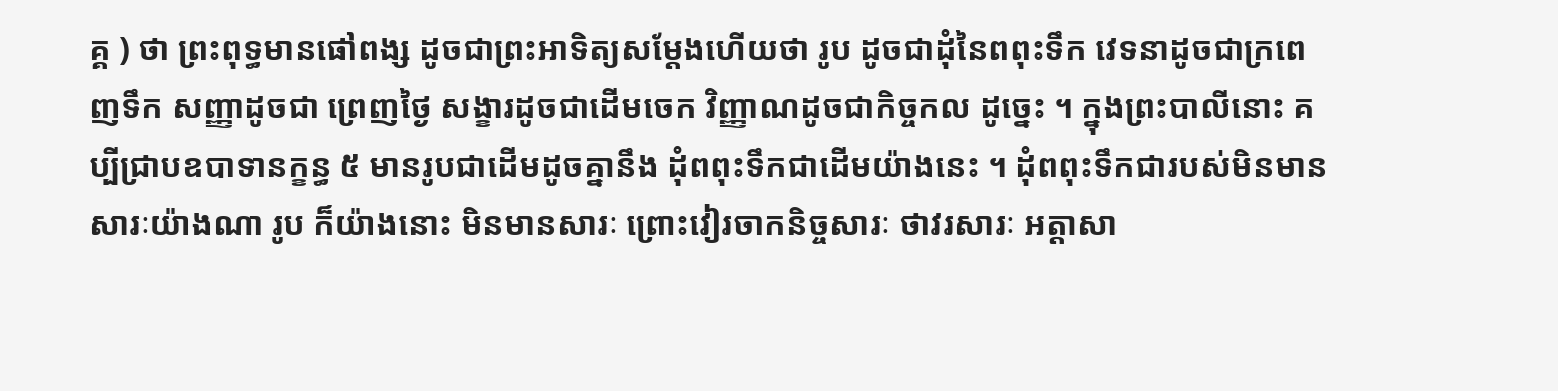គ្គ ) ថា ព្រះពុទ្ធមានផៅពង្ស ដូចជាព្រះអាទិត្យសម្តែងហើយថា រូប ដូចជាដុំនៃពពុះទឹក វេទនាដូចជាក្រពេញទឹក សញ្ញាដូចជា ព្រេញថ្ងៃ សង្ខារដូចជាដើមចេក វិញ្ញាណដូចជាកិច្ចកល ដូច្នេះ ។ ក្នុងព្រះបាលីនោះ គប្បីជ្រាបឧបាទានក្ខន្ធ ៥ មានរូបជាដើមដូចគ្នានឹង ដុំពពុះទឹកជាដើមយ៉ាងនេះ ។ ដុំពពុះទឹកជារបស់មិនមានសារៈយ៉ាងណា រូប ក៏យ៉ាងនោះ មិនមានសារៈ ព្រោះវៀរចាកនិច្ចសារៈ ថាវរសារៈ អត្តាសា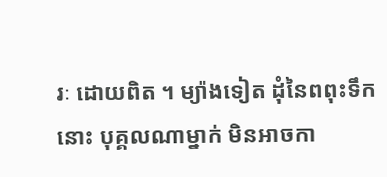រៈ ដោយពិត ។ ម្យ៉ាងទៀត ដុំនៃពពុះទឹកនោះ បុគ្គលណាម្នាក់ មិនអាចកា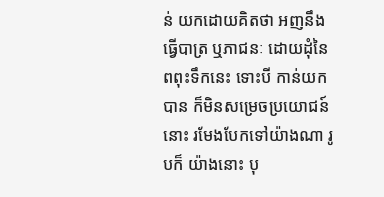ន់ យកដោយគិតថា អញនឹងធ្វើបាត្រ ឬភាជនៈ ដោយដុំនៃពពុះទឹកនេះ ទោះបី កាន់យកបាន ក៏មិនសម្រេចប្រយោជន៍នោះ រមែងបែកទៅយ៉ាងណា រូបក៏ យ៉ាងនោះ បុ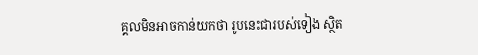គ្គលមិនអាចកាន់យកថា រូបនេះជារបស់ទៀង ស្ថិត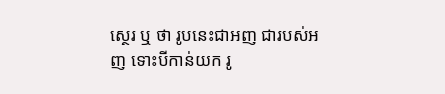ស្ថេរ ឬ ថា រូបនេះជាអញ ជារបស់អញ ទោះបីកាន់យក រូ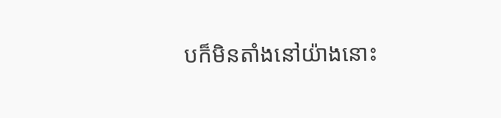បក៏មិនតាំងនៅយ៉ាងនោះ